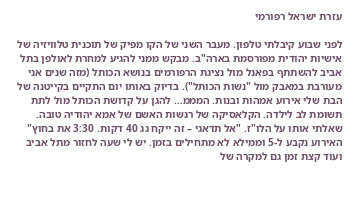עזרת ישראל רפורמי

לפני שבוע קיבלתי טלפון. מעבר השני של הקו מפיק של תוכנית טלוויזיה של אישיות יהודית מפורסמת בארה"ב. מבקש ממני להגיע למחרת לאולפן בתל אביב להשתתף בפאנל מול נציגת הרפורמים בנושא הכותל (מזה שנים אני מעורבת במאבק מול "נשות הכותל"). בדיוק באותו יום התקיים בקייטנה של הבת שלי אירוע אמהות ובנות. המממ… להגן על קדושת הכותל מול לתת תשומת לב לילדה. הקלאסיקה של רגשות האשם של אמא יהודיה טובה. שאלתי אותו על הלו"ז. "אל תדאגי – זה ייקח גג 40 דקות. 3:30 את בחוץ" האירוע נקבע ל-5 וממילא לא מתחילים בזמן. יש לי שעה לחזור מתל אביב ועוד קצת זמן גם למקרה של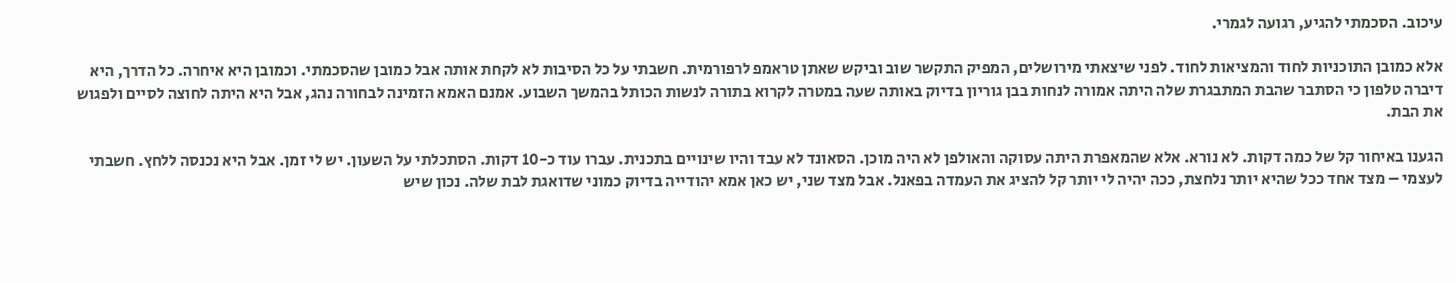עיכוב. הסכמתי להגיע, רגועה לגמרי.

אלא כמובן התוכניות לחוד והמציאות לחוד. לפני שיצאתי מירושלים, המפיק התקשר שוב וביקש שאתן טראמפ לרפורמית. חשבתי על כל הסיבות לא לקחת אותה אבל כמובן שהסכמתי. וכמובן היא איחרה. כל הדרך, היא דיברה טלפון כי הסתבר שהבת המתבגרת שלה היתה אמורה לנחות בבן גוריון בדיוק באותה שעה במטרה לקרוא בתורה לנשות הכותל בהמשך השבוע. אמנם האמא הזמינה לבחורה נהג, אבל היא היתה לחוצה לסיים ולפגוש את הבת.

הגענו באיחור קל של כמה דקות. לא נורא. אלא שהמאפרת היתה עסוקה והאולפן לא היה מוכן. הסאונד לא עבד והיו שינויים בתכנית. עברו עוד כ-10 דקות. הסתכלתי על השעון. יש לי זמן. אבל היא נכנסה ללחץ. חשבתי לעצמי – מצד אחד ככל שהיא יותר נלחצת, ככה יהיה לי יותר קל להציג את העמדה בפאנל. אבל מצד שני, יש כאן אמא יהודייה בדיוק כמוני שדואגת לבת שלה. נכון שיש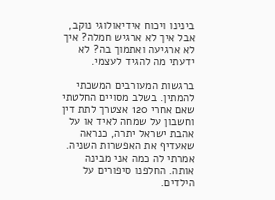בינינו ויכוח אידיאולוגי נוקב, אבל איך לא ארגיש חמלה? איך לא ארגיעה ואתמוך בה? לא ידעתי מה להגיד לעצמי.

ברגשות המעורבים המשכתי להמתין. בשלב מסויים החלטתי שאם אחרי 120 אצטרך לתת דין וחשבון על שמחה לאיד או על אהבת ישראל יתרה, כנראה שאעדיף את האפשרות השניה. אמרתי לה כמה אני מבינה אותה. החלפנו סיפורים על הילדים.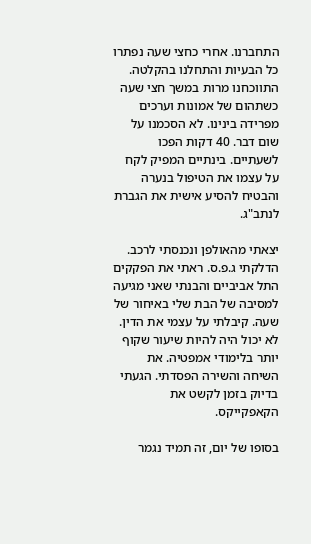התחברנו. אחרי כחצי שעה נפתרו כל הבעיות והתחלנו בהקלטה. התווכחנו מרות במשך חצי שעה כשתהום של אמונות וערכים מפרידה בינינו. לא הסכמנו על שום דבר. 40 דקות הפכו לשעתיים. בינתיים המפיק לקח על עצמו את הטיפול בנערה והבטיח להסיע אישית את הגברת לנתב"ג.

יצאתי מהאולפן ונכנסתי לרכב. הדלקתי ג.פ.ס. ראתי את הפקקים התל אביביים והבנתי שאני מגיעה למסיבה של הבת שלי באיחור של שעה. קיבלתי על עצמי את הדין. לא יכול היה להיות שיעור שקוף יותר בלימודי אמפטיה. את השיחה והשירה הפסדתי. הגעתי בדיוק בזמן לקשט את הקאפקייקס.

בסופו של יום, זה תמיד נגמר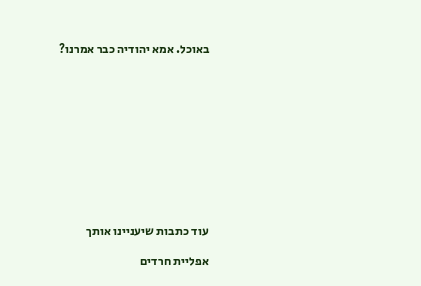באוכל. אמא יהודיה כבר אמרנו?











עוד כתבות שיעניינו אותך

אפליית חרדים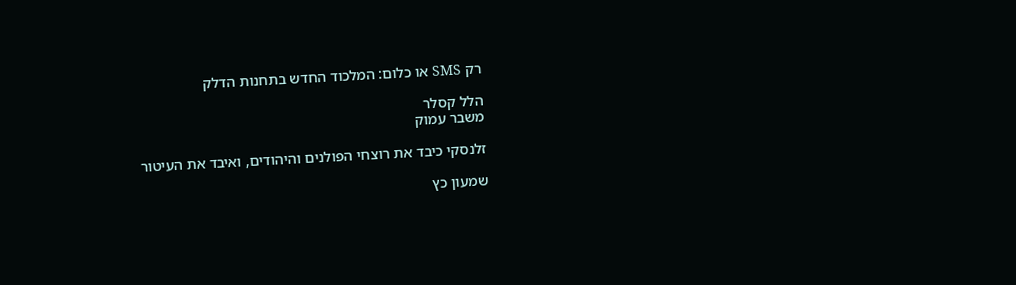רק SMS או כלום: המלכוד החדש בתחנות הדלק

הלל קסלר
משבר עמוק

זלנסקי כיבד את רוצחי הפולנים והיהודים, ואיבד את העיטור

שמעון כץ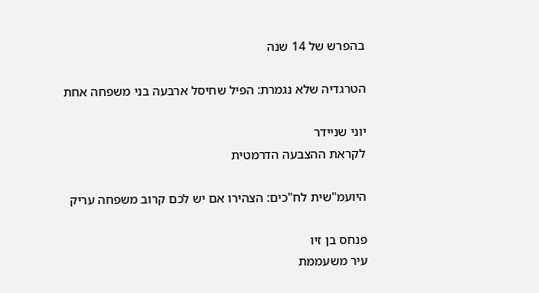בהפרש של 14 שנה

הטרגדיה שלא נגמרת: הפיל שחיסל ארבעה בני משפחה אחת

יוני שניידר
לקראת ההצבעה הדרמטית

היועמ"שית לח"כים: הצהירו אם יש לכם קרוב משפחה עריק

פנחס בן זיו
עיר משעממת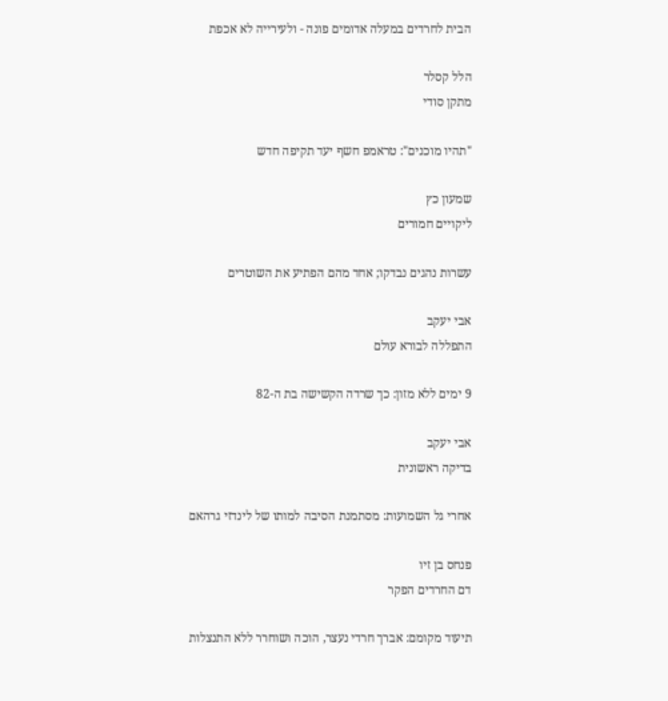הבית לחרדים במעלה אדומים פונה - ולעירייה לא אכפת

הלל קסלר
מתקן סודי

"תהיו מוכנים": טראמפ חשף יעד תקיפה חדש

שמעון כץ
ליקויים חמורים

עשרות נהגים נבדקו; אחד מהם הפתיע את השוטרים

אבי יעקב
התפללה לבורא עולם

9 ימים ללא מזון: כך שרדה הקשישה בת ה-82

אבי יעקב
בדיקה ראשונית

אחרי גל השמועות: מסתמנת הסיבה למותו של לינדזי גרהאם

פנחס בן זיו
דם החרדים הפקר

תיעוד מקומם: אברך חרדי נעצר, הוכה ושוחרר ללא התנצלות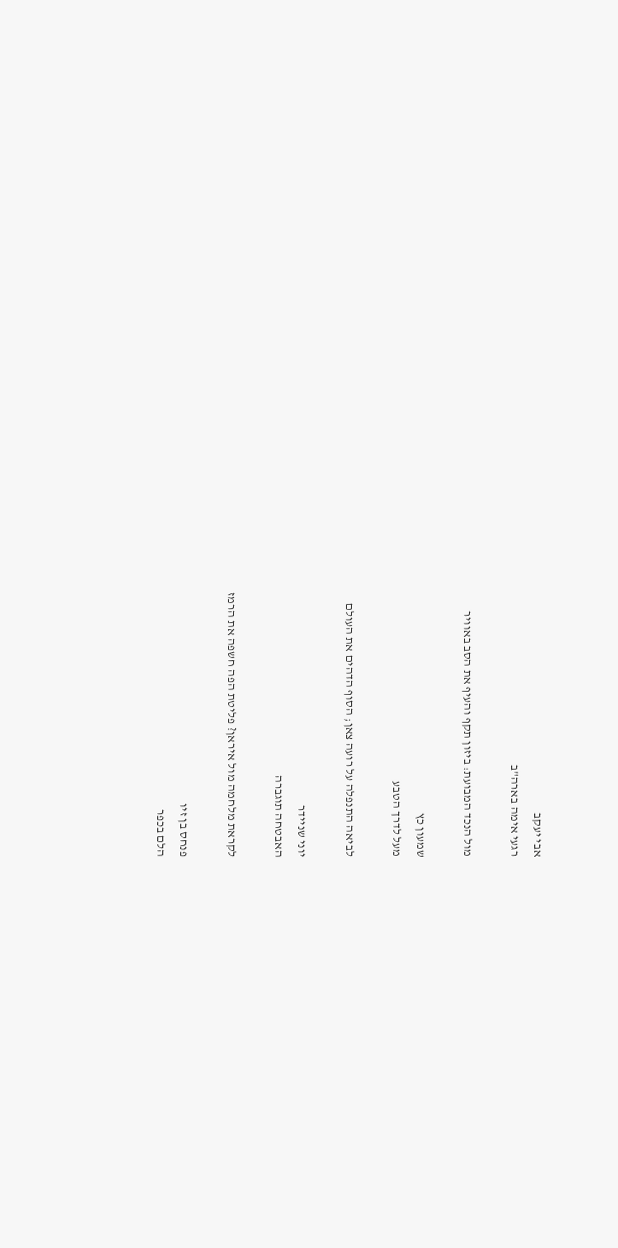אבי יעקב
רגעי אימה בארה"ב

מול הנכד המבועת: ביזון תקף והעיף את הסב באוויר

שמעון כץ
מעל לדרך הטבע

לביאה התנפלה על רועה צאן; הסוף הדהים את העולם

יוני שניידר
האבטחה תוגברה

לקראת מלחמה מול איראן? פליטת הפה חשפה את הרמז

פנחס בן זיו
הלם בכפר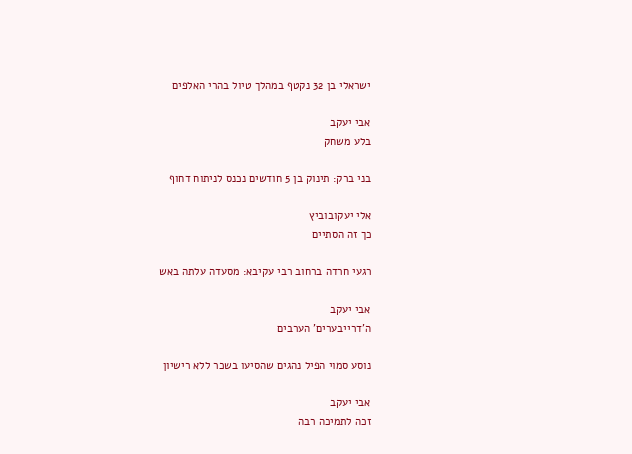ישראלי בן 32 נקטף במהלך טיול בהרי האלפים

אבי יעקב
בלע משחק

בני ברק: תינוק בן 5 חודשים נכנס לניתוח דחוף

אלי יעקובוביץ
כך זה הסתיים

רגעי חרדה ברחוב רבי עקיבא: מסעדה עלתה באש

אבי יעקב
ה'דרייבערים' הערבים

נוסע סמוי הפיל נהגים שהסיעו בשכר ללא רישיון

אבי יעקב
זכה לתמיכה רבה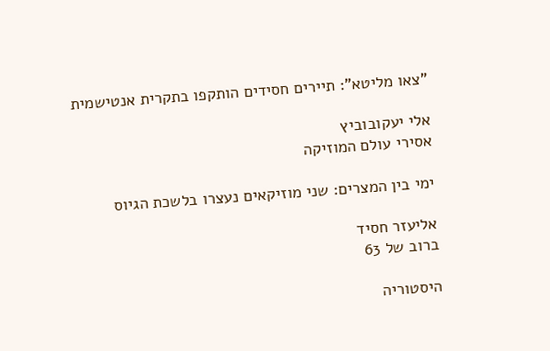"צאו מליטא": תיירים חסידים הותקפו בתקרית אנטישמית

אלי יעקובוביץ
אסירי עולם המוזיקה

ימי בין המצרים: שני מוזיקאים נעצרו בלשכת הגיוס

אליעזר חסיד
ברוב של 63

היסטוריה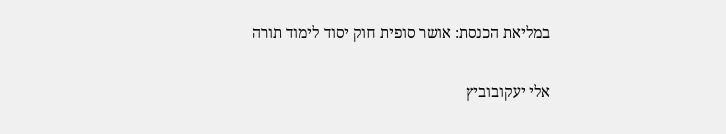במליאת הכנסת: אושר סופית חוק יסוד לימוד תורה

אלי יעקובוביץ